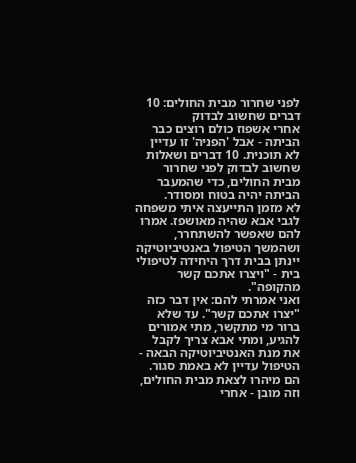לפני שחרור מבית החולים: 10 דברים שחשוב לבדוק
אחרי אשפוז כולם רוצים כבר הביתה - אבל 'הפניה' זו עדיין לא תוכנית. 10 דברים ושאלות שחשוב לבדוק לפני שחרור מבית החולים, כדי שהמעבר הביתה יהיה בטוח ומסודר.
לא מזמן התייעצה איתי משפחה לגבי אבא שהיה מאושפז. אמרו להם שאפשר להשתחרר, ושהמשך הטיפול באנטיביוטיקה יינתן בבית דרך היחידה לטיפולי בית - "ויצרו אתכם קשר מהקופה".
ואני אמרתי להם: אין דבר כזה "יצרו אתכם קשר". עד שלא ברור מי מתקשר, מתי אמורים להגיע, ומתי אבא צריך לקבל את מנת האנטיביוטיקה הבאה - הטיפול עדיין לא באמת סגור.
הם מיהרו לצאת מבית החולים, וזה מובן - אחרי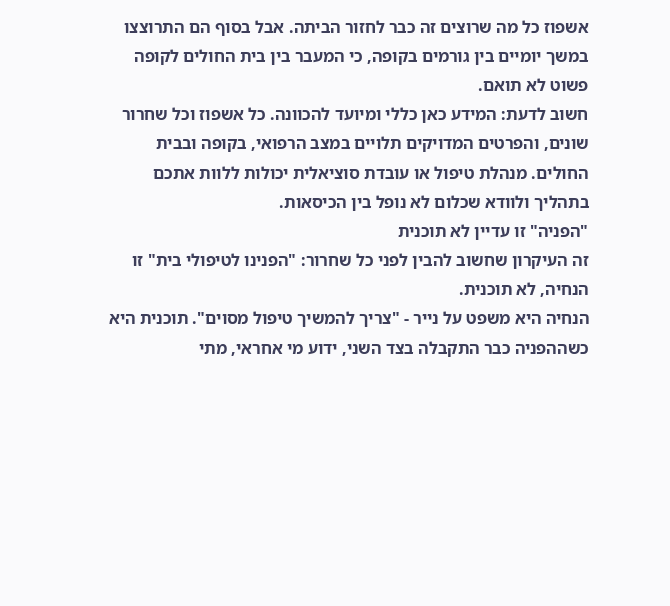אשפוז כל מה שרוצים זה כבר לחזור הביתה. אבל בסוף הם התרוצצו במשך יומיים בין גורמים בקופה, כי המעבר בין בית החולים לקופה פשוט לא תואם.
חשוב לדעת: המידע כאן כללי ומיועד להכוונה. כל אשפוז וכל שחרור שונים, והפרטים המדויקים תלויים במצב הרפואי, בקופה ובבית החולים. מנהלת טיפול או עובדת סוציאלית יכולות ללוות אתכם בתהליך ולוודא שכלום לא נופל בין הכיסאות.
"הפניה" זו עדיין לא תוכנית
זה העיקרון שחשוב להבין לפני כל שחרור: "הפנינו לטיפולי בית" זו הנחיה, לא תוכנית.
הנחיה היא משפט על נייר - "צריך להמשיך טיפול מסוים". תוכנית היא כשההפניה כבר התקבלה בצד השני, ידוע מי אחראי, מתי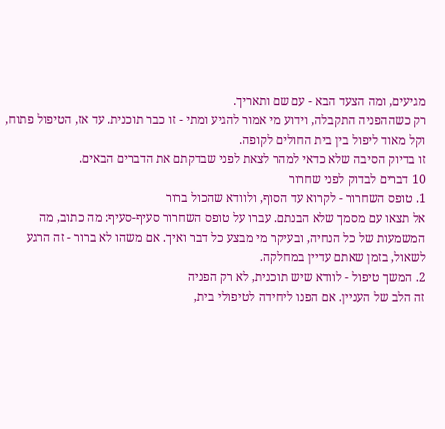מגיעים, ומה הצעד הבא - עם שם ותאריך.
רק כשההפניה התקבלה, וידוע מי אמור להגיע ומתי - זו כבר תוכנית. עד אז, הטיפול פתוח, וקל מאוד ליפול בין בית החולים לקופה.
זו בדיוק הסיבה שלא כדאי למהר לצאת לפני שבדקתם את הדברים הבאים.
10 דברים לבדוק לפני שחרור
1. טופס השחרור - לקרוא עד הסוף, ולוודא שהכול ברור
אל תצאו עם מסמך שלא הבנתם. עברו על טופס השחרור סעיף-סעיף: מה כתוב, מה המשמעות של כל הנחיה, ובעיקר מי מבצע כל דבר ואיך. אם משהו לא ברור - זה הרגע לשאול, בזמן שאתם עדיין במחלקה.
2. המשך טיפול - לוודא שיש תוכנית, לא רק הפניה
זה הלב של העניין. אם הפנו ליחידה לטיפולי בית,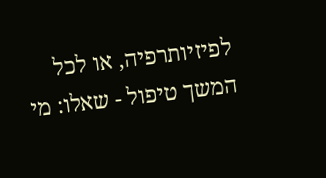לפיזיותרפיה, או לכל המשך טיפול - שאלו: מי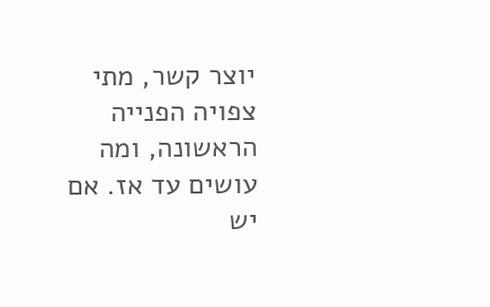יוצר קשר, מתי צפויה הפנייה הראשונה, ומה עושים עד אז. אם יש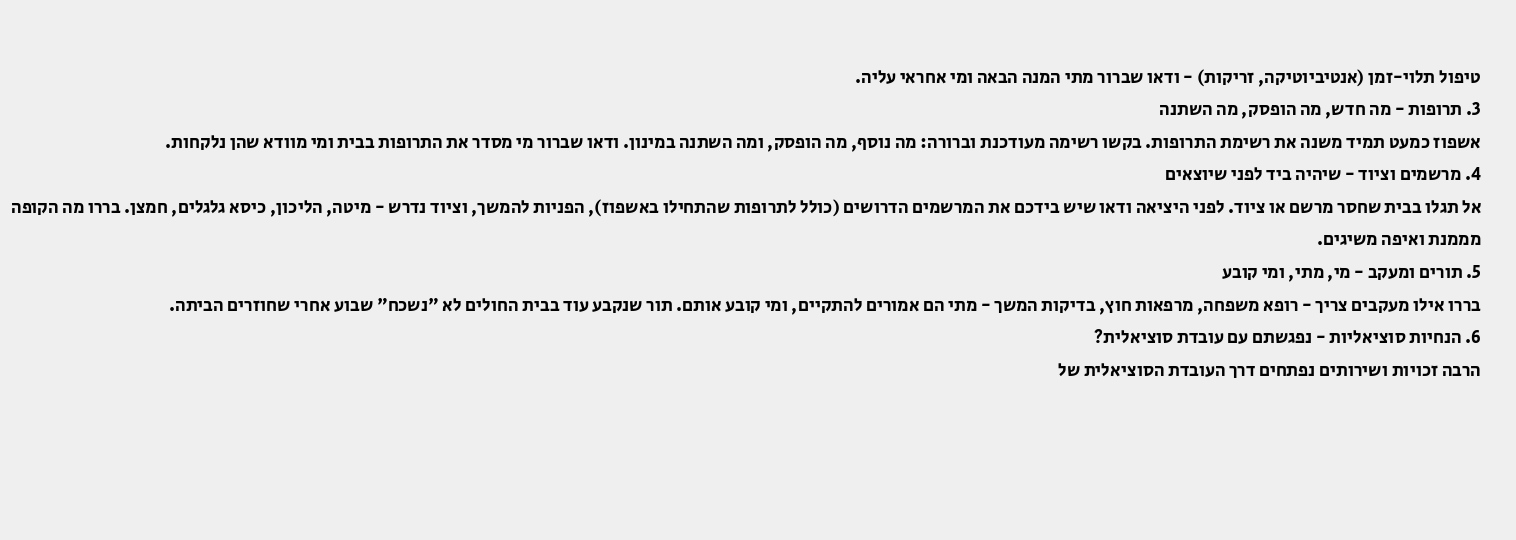טיפול תלוי-זמן (אנטיביוטיקה, זריקות) - ודאו שברור מתי המנה הבאה ומי אחראי עליה.
3. תרופות - מה חדש, מה הופסק, מה השתנה
אשפוז כמעט תמיד משנה את רשימת התרופות. בקשו רשימה מעודכנת וברורה: מה נוסף, מה הופסק, ומה השתנה במינון. ודאו שברור מי מסדר את התרופות בבית ומי מוודא שהן נלקחות.
4. מרשמים וציוד - שיהיה ביד לפני שיוצאים
אל תגלו בבית שחסר מרשם או ציוד. לפני היציאה ודאו שיש בידכם את המרשמים הדרושים (כולל לתרופות שהתחילו באשפוז), הפניות להמשך, וציוד נדרש - מיטה, הליכון, כיסא גלגלים, חמצן. בררו מה הקופה מממנת ואיפה משיגים.
5. תורים ומעקב - מי, מתי, ומי קובע
בררו אילו מעקבים צריך - רופא משפחה, מרפאות חוץ, בדיקות המשך - מתי הם אמורים להתקיים, ומי קובע אותם. תור שנקבע עוד בבית החולים לא "נשכח" שבוע אחרי שחוזרים הביתה.
6. הנחיות סוציאליות - נפגשתם עם עובדת סוציאלית?
הרבה זכויות ושירותים נפתחים דרך העובדת הסוציאלית של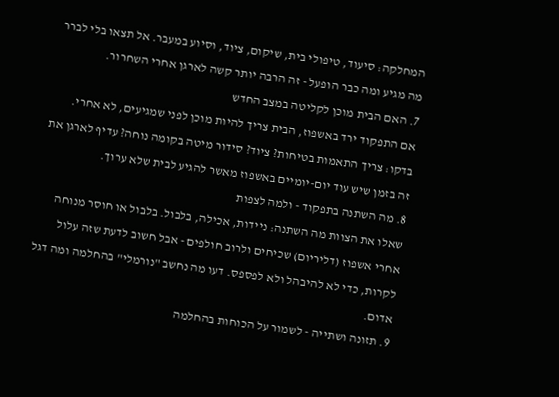המחלקה: סיעוד, טיפולי בית, שיקום, ציוד, וסיוע במעבר. אל תצאו בלי לברר מה מגיע ומה כבר הופעל - זה הרבה יותר קשה לארגן אחרי השחרור.
7. האם הבית מוכן לקליטה במצב החדש
אם התפקוד ירד באשפוז, הבית צריך להיות מוכן לפני שמגיעים, לא אחרי. בדקו: צריך התאמות בטיחות? ציוד? סידור מיטה בקומה נוחה? עדיף לארגן את זה בזמן שיש עוד יום-יומיים באשפוז מאשר להגיע לבית שלא ערוך.
8. מה השתנה בתפקוד - ולמה לצפות
שאלו את הצוות מה השתנה: ניידות, אכילה, בלבול. בלבול או חוסר מנוחה אחרי אשפוז (דליריום) שכיחים ולרוב חולפים - אבל חשוב לדעת שזה עלול לקרות, כדי לא להיבהל ולא לפספס. דעו מה נחשב "נורמלי" בהחלמה ומה דגל אדום.
9. תזונה ושתייה - לשמור על הכוחות בהחלמה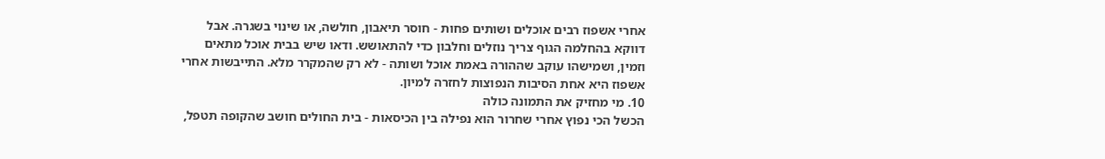אחרי אשפוז רבים אוכלים ושותים פחות - חוסר תיאבון, חולשה, או שינוי בשגרה. אבל דווקא בהחלמה הגוף צריך נוזלים וחלבון כדי להתאושש. ודאו שיש בבית אוכל מתאים וזמין, ושמישהו עוקב שההורה באמת אוכל ושותה - לא רק שהמקרר מלא. התייבשות אחרי אשפוז היא אחת הסיבות הנפוצות לחזרה למיון.
10. מי מחזיק את התמונה כולה
הכשל הכי נפוץ אחרי שחרור הוא נפילה בין הכיסאות - בית החולים חושב שהקופה תטפל,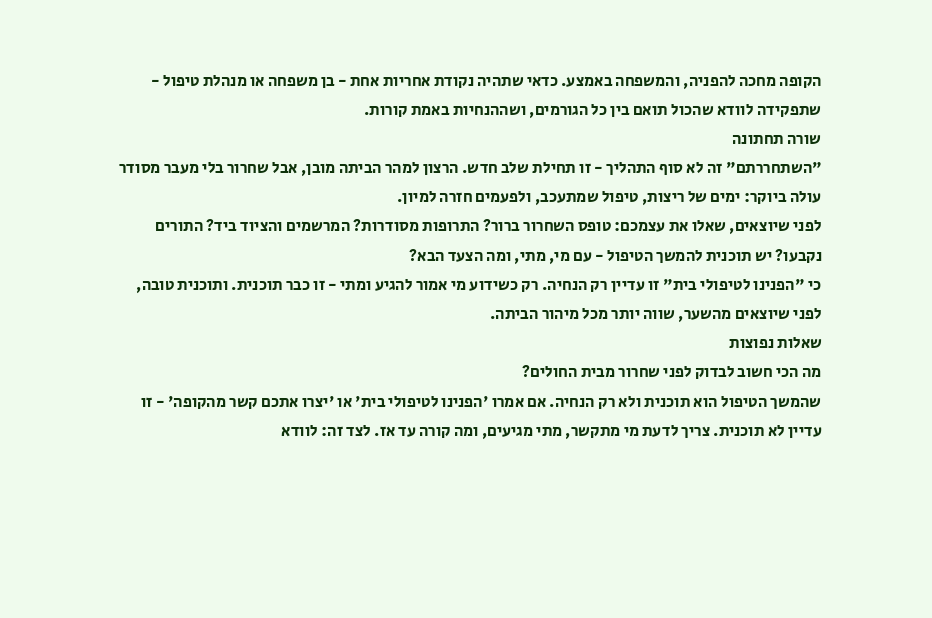הקופה מחכה להפניה, והמשפחה באמצע. כדאי שתהיה נקודת אחריות אחת - בן משפחה או מנהלת טיפול - שתפקידה לוודא שהכול תואם בין כל הגורמים, ושההנחיות באמת קורות.
שורה תחתונה
"השתחררתם" זה לא סוף התהליך - זו תחילת שלב חדש. הרצון למהר הביתה מובן, אבל שחרור בלי מעבר מסודר עולה ביוקר: ימים של ריצות, טיפול שמתעכב, ולפעמים חזרה למיון.
לפני שיוצאים, שאלו את עצמכם: טופס השחרור ברור? התרופות מסודרות? המרשמים והציוד ביד? התורים נקבעו? יש תוכנית להמשך הטיפול - עם מי, מתי, ומה הצעד הבא?
כי "הפנינו לטיפולי בית" זו עדיין רק הנחיה. רק כשידוע מי אמור להגיע ומתי - זו כבר תוכנית. ותוכנית טובה, לפני שיוצאים מהשער, שווה יותר מכל מיהור הביתה.
שאלות נפוצות
מה הכי חשוב לבדוק לפני שחרור מבית החולים?
שהמשך הטיפול הוא תוכנית ולא רק הנחיה. אם אמרו 'הפנינו לטיפולי בית' או 'יצרו אתכם קשר מהקופה' - זו עדיין לא תוכנית. צריך לדעת מי מתקשר, מתי מגיעים, ומה קורה עד אז. לצד זה: לוודא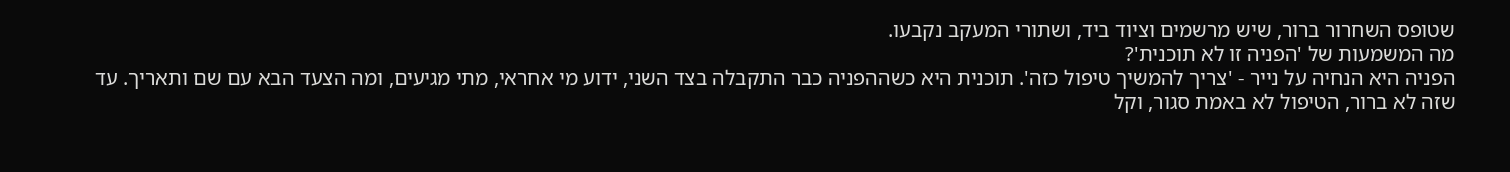שטופס השחרור ברור, שיש מרשמים וציוד ביד, ושתורי המעקב נקבעו.
מה המשמעות של 'הפניה זו לא תוכנית'?
הפניה היא הנחיה על נייר - 'צריך להמשיך טיפול כזה'. תוכנית היא כשההפניה כבר התקבלה בצד השני, ידוע מי אחראי, מתי מגיעים, ומה הצעד הבא עם שם ותאריך. עד שזה לא ברור, הטיפול לא באמת סגור, וקל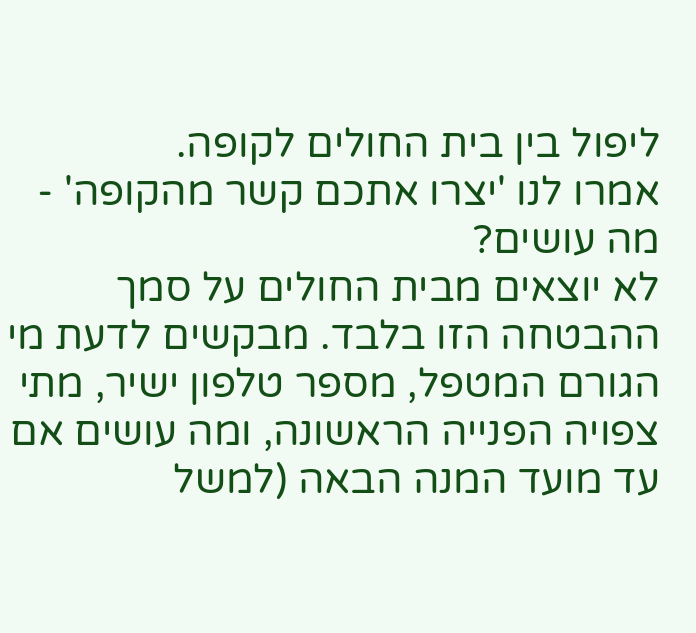ליפול בין בית החולים לקופה.
אמרו לנו 'יצרו אתכם קשר מהקופה' - מה עושים?
לא יוצאים מבית החולים על סמך ההבטחה הזו בלבד. מבקשים לדעת מי הגורם המטפל, מספר טלפון ישיר, מתי צפויה הפנייה הראשונה, ומה עושים אם עד מועד המנה הבאה (למשל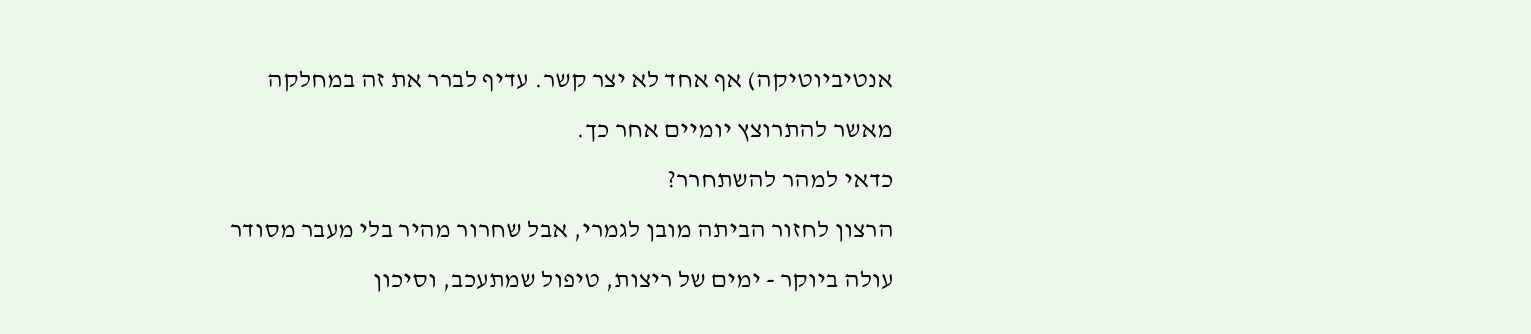אנטיביוטיקה) אף אחד לא יצר קשר. עדיף לברר את זה במחלקה מאשר להתרוצץ יומיים אחר כך.
כדאי למהר להשתחרר?
הרצון לחזור הביתה מובן לגמרי, אבל שחרור מהיר בלי מעבר מסודר עולה ביוקר - ימים של ריצות, טיפול שמתעכב, וסיכון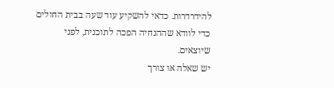להידרדרות. כדאי להשקיע עוד שעה בבית החולים כדי לוודא שההנחיה הפכה לתוכנית, לפני שיוצאים.
יש שאלה או צורך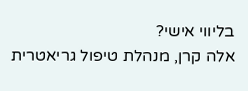בליווי אישי?
אלה קרן, מנהלת טיפול גריאטרית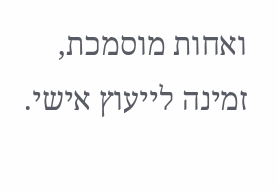ואחות מוסמכת, זמינה לייעוץ אישי.